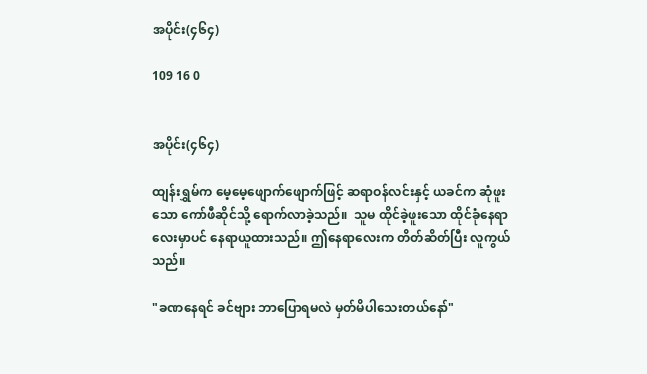အပိုင်း(၄၆၄)

109 16 0


အပိုင်း(၄၆၄)

ထျန်းရွှမ်က မေ့မေ့ဖျောက်ဖျောက်ဖြင့် ဆရာဝန်လင်းနှင့် ယခင်က ဆုံဖူးသော ကော်ဖီ‌ဆိုင်သို့ ရောက်လာခဲ့သည်။  သူမ ထိုင်ခဲ့ဖူးသော ထိုင်ခုံနေရာလေးမှာပင် နေရာယူထားသည်။ ဤနေရာလေးက တိတ်ဆိတ်ပြီး လူကွယ်သည်။

"ခဏနေရင် ခင်ဗျား ဘာပြောရမလဲ မှတ်မိပါသေးတယ်နော်"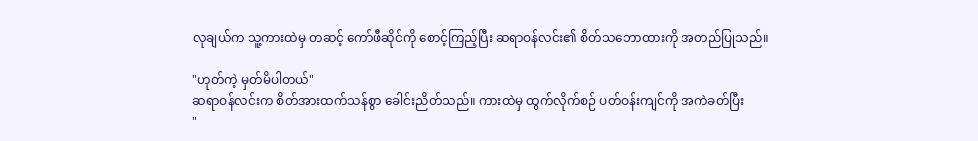လုချယ်က သူ့ကားထဲမှ တဆင့် ကော်ဖီဆိုင်ကို စောင့်ကြည့်ပြီး ဆရာဝန်လင်း၏ စိတ်သဘောထားကို အတည်ပြုသည်။

"ဟုတ်ကဲ့ မှတ်မိပါတယ်"
ဆရာဝန်လင်းက စိတ်အားထက်သန်စွာ ခေါင်းညိတ်သည်။ ကားထဲမှ ထွက်လိုက်စဉ် ပတ်ဝန်းကျင်ကို အကဲခတ်ပြီး
"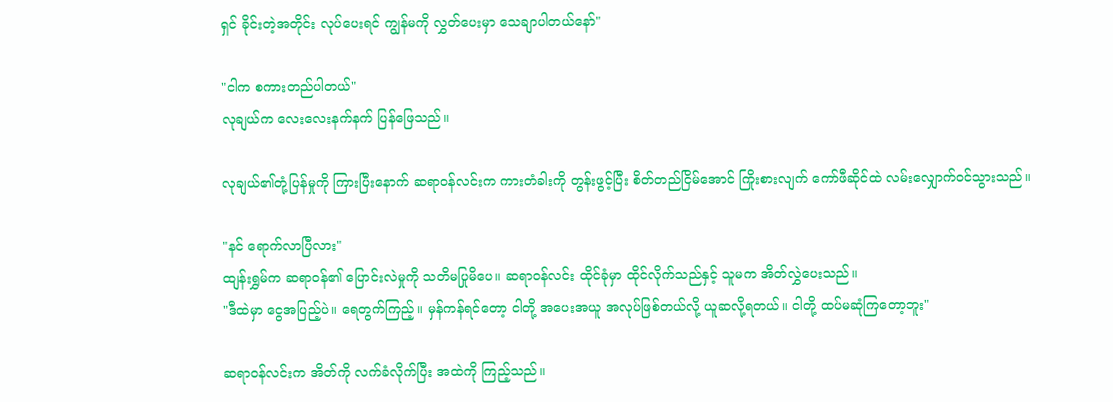ရှင် ခိုင်းတဲ့အတိုင်း လုပ်ပေးရင် ကျွန်မကို လွှတ်ပေးမှာ သေချာပါတယ်နော်"

"ငါက စကားတည်ပါတယ်"
လုချယ်က လေးလေးနက်နက် ပြန်ဖြေသည်။

လုချယ်၏တုံ့ပြန်မှုကို ကြားပြီးနောက် ဆရာဝန်လင်းက ကားတံခါးကို တွန်းဖွင့်ပြီး စိတ်တည်ငြိမ်အောင် ကြိုးစားလျက် ကော်ဖီဆိုင်ထဲ လမ်းလျှောက်ဝင်သွားသည်။

"နင် ရောက်လာပြီလား"
ထျန်းရွှမ်က ဆရာဝန်၏ ပြောင်းလဲမှုကို သတိမပြုမိပေ။ ဆရာဝန်လင်း ထိုင်ခုံမှာ ထိုင်လိုက်သည်နှင့် သူမက အိတ်လွှဲပေးသည်။
"ဒီထဲမှာ ငွေအပြည့်ပဲ။ ရေတွက်ကြည့်။ မှန်ကန်ရင်တော့ ငါတို့ အပေးအယူ အလုပ်ဖြစ်တယ်လို့ ယူဆလို့ရတယ်။ ငါတို့ ထပ်မဆုံကြတော့ဘူး"

ဆရာဝန်လင်းက အိတ်ကို လက်ခံလိုက်ပြီး အထဲကို ကြည့်သည်။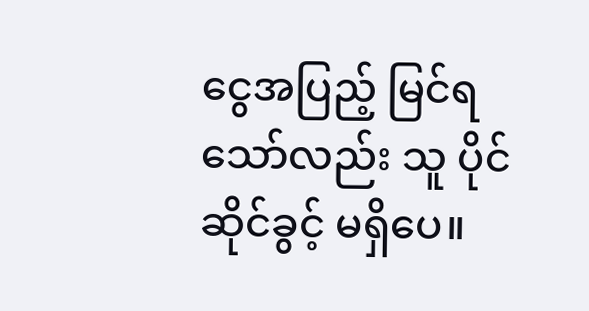ငွေအပြည့် မြင်ရသော်လည်း သူ ပိုင်ဆိုင်ခွင့် မရှိပေ။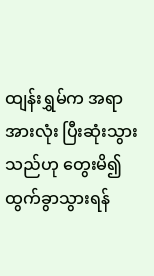ထျန်းရွှမ်က အရာအားလုံး ပြီးဆုံးသွားသည်ဟု တွေးမိ၍ ထွက်ခွာသွားရန်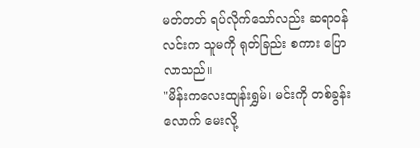မတ်တတ် ရပ်လိုက်သော်လည်း ဆရာဝန်လင်းက သူမကို ရုတ်ခြည်း စကား ပြောလာသည်။
"မိန်းကလေးထျန်းရွှမ်၊ မင်းကို တစ်ခွန်းလောက် မေးလို့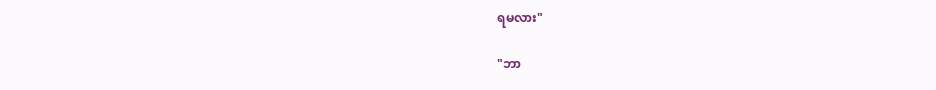ရမလား"

"ဘာ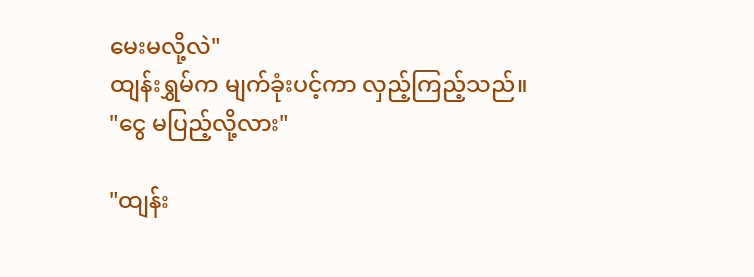မေးမလို့လဲ"
ထျန်းရွှမ်က မျက်ခုံးပင့်ကာ လှည့်ကြည့်သည်။
"ငွေ မပြည့်လို့လား"

"ထျန်း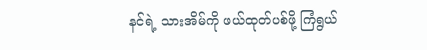နင်ရဲ့ သားအိမ်ကို ဖယ်ထုတ်ပစ်ဖို့ ကြံရွယ်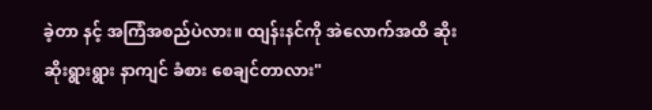ခဲ့တာ နင့် အကြံအစည်ပဲလား။ ထျန်းနင်ကို အဲလောက်အထိ ဆိုးဆိုးရွားရွား နာကျင် ခံစား စေချင်တာလား"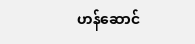ဟန်ဆောင်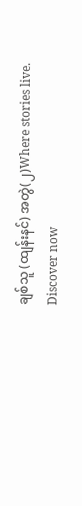ချစ်သူ (ထျန်းနင်) အတွဲ(၂)Where stories live. Discover now